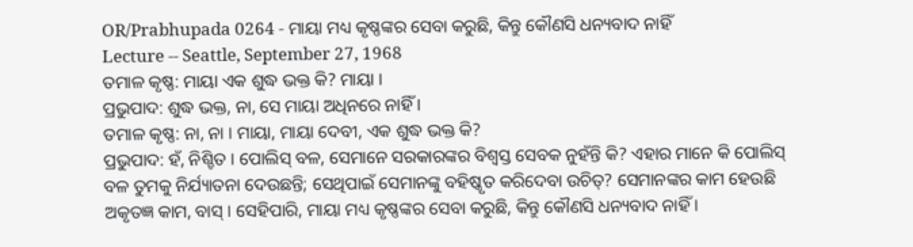OR/Prabhupada 0264 - ମାୟା ମଧ୍ୟ କୃଷ୍ଣଙ୍କର ସେବା କରୁଛି, କିନ୍ତୁ କୌଣସି ଧନ୍ୟବାଦ ନାହିଁ
Lecture -- Seattle, September 27, 1968
ତମାଳ କୃଷ୍ଣ: ମାୟା ଏକ ଶୁଦ୍ଧ ଭକ୍ତ କି? ମାୟା ।
ପ୍ରଭୁପାଦ: ଶୁଦ୍ଧ ଭକ୍ତ, ନା, ସେ ମାୟା ଅଧିନରେ ନାହିଁ ।
ତମାଳ କୃଷ୍ଣ: ନା, ନା । ମାୟା, ମାୟା ଦେବୀ, ଏକ ଶୁଦ୍ଧ ଭକ୍ତ କି?
ପ୍ରଭୁପାଦ: ହଁ, ନିଶ୍ଚିତ । ପୋଲିସ୍ ବଳ, ସେମାନେ ସରକାରଙ୍କର ବିଶ୍ଵସ୍ତ ସେବକ ନୁହଁନ୍ତି କି? ଏହାର ମାନେ କି ପୋଲିସ୍ ବଳ ତୁମକୁ ନିର୍ଯ୍ୟାତନା ଦେଉଛନ୍ତି; ସେଥିପାଇଁ ସେମାନଙ୍କୁ ବହିଷ୍କୃତ କରିଦେବା ଉଚିତ୍? ସେମାନଙ୍କର କାମ ହେଉଛି ଅକୃତଜ୍ଞ କାମ, ବାସ୍ । ସେହିପାରି, ମାୟା ମଧ୍ୟ କୃଷ୍ଣଙ୍କର ସେବା କରୁଛି, କିନ୍ତୁ କୌଣସି ଧନ୍ୟବାଦ ନାହିଁ ।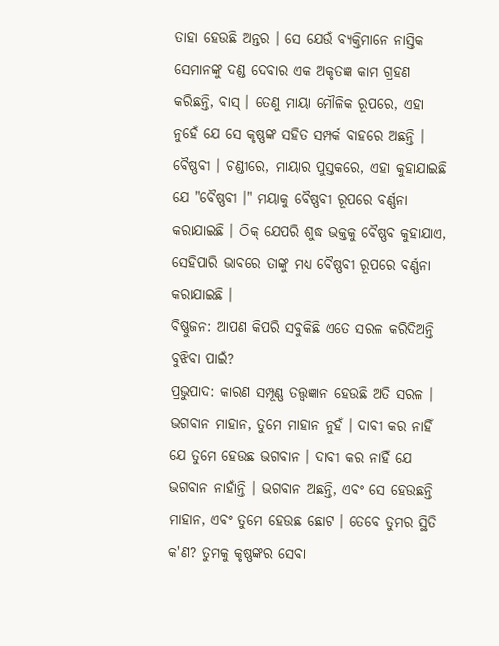ତାହା ହେଉଛି ଅନ୍ତର । ସେ ଯେଉଁ ବ୍ୟକ୍ତିମାନେ ନାସ୍ତିକ ସେମାନଙ୍କୁ ଦଣ୍ଡ ଦେବାର ଏକ ଅକୃତଜ୍ଞ କାମ ଗ୍ରହଣ କରିଛନ୍ତି, ବାସ୍ । ତେଣୁ ମାୟା ମୌଳିକ ରୂପରେ, ଏହା ନୁହେଁ ଯେ ସେ କୃଷ୍ଣଙ୍କ ସହିତ ସମ୍ପର୍କ ବାହରେ ଅଛନ୍ତି । ବୈଷ୍ଣବୀ । ଚଣ୍ଡୀରେ, ମାୟାର ପୁସ୍ତକରେ, ଏହା କୁହାଯାଇଛି ଯେ "ବୈଷ୍ଣବୀ ।" ମୟାକୁ ବୈଷ୍ଣବୀ ରୂପରେ ବର୍ଣ୍ଣନା କରାଯାଇଛି । ଠିକ୍ ଯେପରି ଶୁଦ୍ଧ ଭକ୍ତକୁ ବୈଷ୍ଣବ କୁହାଯାଏ, ସେହିପାରି ଭାବରେ ତାଙ୍କୁ ମଧ୍ୟ ବୈଷ୍ଣବୀ ରୂପରେ ବର୍ଣ୍ଣନା କରାଯାଇଛି ।
ବିଷ୍ଣୁଜନ: ଆପଣ କିପରି ସବୁକିଛି ଏତେ ସରଳ କରିଦିଅନ୍ତି ବୁଝିବା ପାଇଁ?
ପ୍ରଭୁପାଦ: କାରଣ ସମ୍ପୂଣ୍ଣ ତତ୍ତ୍ଵଜ୍ଞାନ ହେଉଛି ଅତି ସରଳ । ଭଗବାନ ମାହାନ, ତୁମେ ମାହାନ ନୁହଁ । ଦାବୀ କର ନାହିଁ ଯେ ତୁମେ ହେଉଛ ଭଗବାନ । ଦାବୀ କର ନାହିଁ ଯେ ଭଗବାନ ନାହାଁନ୍ତି । ଭଗବାନ ଅଛନ୍ତି, ଏବଂ ସେ ହେଉଛନ୍ତି ମାହାନ, ଏବଂ ତୁମେ ହେଉଛ ଛୋଟ । ତେବେ ତୁମର ସ୍ଥିତି କ'ଣ? ତୁମକୁ କୃଷ୍ଣଙ୍କର ସେବା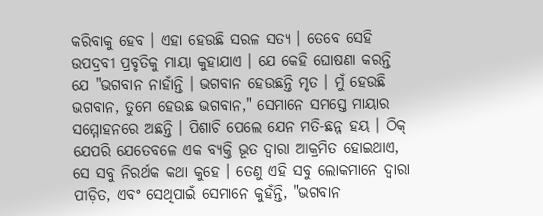କରିବାକୁ ହେବ । ଏହା ହେଉଛି ସରଳ ସତ୍ୟ । ତେବେ ସେହି ଉପଦ୍ରବୀ ପ୍ରବୃତିକୁ ମାୟା କୁହାଯାଏ । ଯେ କେହି ଘୋଷଣା କରନ୍ତି ଯେ "ଭଗବାନ ନାହାଁନ୍ତି । ଭଗବାନ ହେଉଛନ୍ତି ମୃତ । ମୁଁ ହେଉଛି ଭଗବାନ, ତୁମେ ହେଉଛ ଭଗବାନ," ସେମାନେ ସମସ୍ତେ ମାୟାର ସମ୍ମୋହନରେ ଅଛନ୍ତି । ପିଶାଚି ପେଲେ ଯେନ ମତି-ଛନ୍ନ ହୟ । ଠିକ୍ ଯେପରି ଯେତେବଳେ ଏକ ବ୍ୟକ୍ତି ଭୂତ ଦ୍ଵାରା ଆକ୍ରମିତ ହୋଇଥାଏ, ସେ ସବୁ ନିରର୍ଥକ କଥା କୁହେ । ତେଣୁ ଏହି ସବୁ ଲୋକମାନେ ଦ୍ଵାରା ପୀଡ଼ିତ, ଏବଂ ସେଥିପାଇଁ ସେମାନେ କୁହଁନ୍ତି, "ଭଗବାନ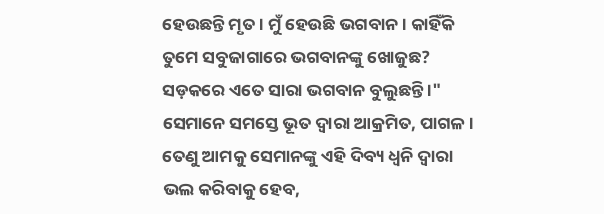ହେଉଛନ୍ତି ମୃତ । ମୁଁ ହେଉଛି ଭଗବାନ । କାହିଁକି ତୁମେ ସବୁଜାଗାରେ ଭଗବାନଙ୍କୁ ଖୋଜୁଛ? ସଡ଼କରେ ଏତେ ସାରା ଭଗବାନ ବୁଲୁଛନ୍ତି ।" ସେମାନେ ସମସ୍ତେ ଭୂତ ଦ୍ଵାରା ଆକ୍ରମିତ, ପାଗଳ । ତେଣୁ ଆମକୁ ସେମାନଙ୍କୁ ଏହି ଦିବ୍ୟ ଧ୍ଵନି ଦ୍ଵାରା ଭଲ କରିବାକୁ ହେବ,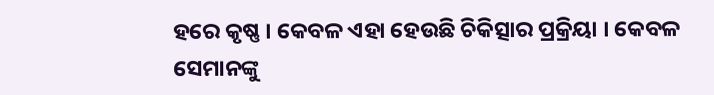ହରେ କୃଷ୍ଣ । କେବଳ ଏହା ହେଉଛି ଚିକିତ୍ସାର ପ୍ରକ୍ରିୟା । କେବଳ ସେମାନଙ୍କୁ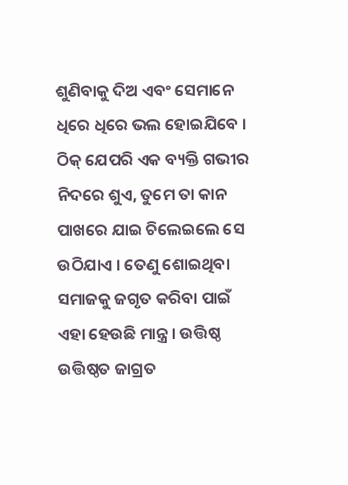ଶୁଣିବାକୁ ଦିଅ ଏବଂ ସେମାନେ ଧିରେ ଧିରେ ଭଲ ହୋଇଯିବେ । ଠିକ୍ ଯେପରି ଏକ ବ୍ୟକ୍ତି ଗଭୀର ନିଦରେ ଶୁଏ, ତୁମେ ତା କାନ ପାଖରେ ଯାଇ ଚିଲେଇଲେ ସେ ଉଠିଯାଏ । ତେଣୁ ଶୋଇଥିବା ସମାଜକୁ ଜଗୃତ କରିବା ପାଇଁ ଏହା ହେଉଛି ମାନ୍ତ୍ର । ଉତ୍ତିଷ୍ଠ ଉତ୍ତିଷ୍ଠତ ଜାଗ୍ରତ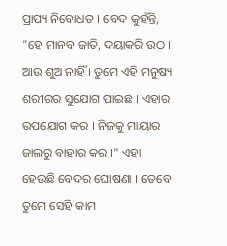ପ୍ରାପ୍ୟ ନିବୋଧତ । ବେଦ କୁହଁନ୍ତି, "ହେ ମାନବ ଜାତି, ଦୟାକରି ଉଠ । ଆଉ ଶୁଅ ନାହିଁ । ତୁମେ ଏହି ମନୁଷ୍ୟ ଶରୀରର ସୁଯୋଗ ପାଇଛ । ଏହାର ଉପଯୋଗ କର । ନିଜକୁ ମାୟାର ଜାଲରୁ ବାହାର କର ।" ଏହା ହେଉଛି ବେଦର ଘୋଷଣା । ତେବେ ତୁମେ ସେହି କାମ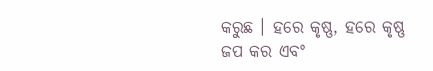କରୁଛ । ହରେ କୃଷ୍ଣ, ହରେ କୃଷ୍ଣ ଜପ କର ଏବଂ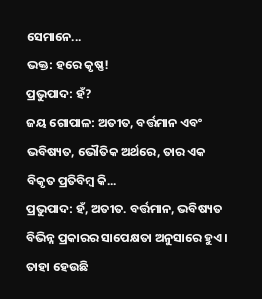ସେମାନେ...
ଭକ୍ତ: ହରେ କୃଷ୍ଣ!
ପ୍ରଭୁପାଦ: ହଁ?
ଜୟ ଗୋପାଳ: ଅତୀତ, ବର୍ତ୍ତମାନ ଏବଂ ଭବିଷ୍ୟତ, ଭୌତିକ ଅର୍ଥରେ, ତାର ଏକ ବିକୃତ ପ୍ରତିବିମ୍ଵ କି...
ପ୍ରଭୁପାଦ: ହଁ, ଅତୀତ. ବର୍ତ୍ତମାନ, ଭବିଷ୍ୟତ ବିଭିନ୍ନ ପ୍ରକାରର ସାପେକ୍ଷତା ଅନୁସାରେ ହୁଏ । ତାହା ହେଉଛି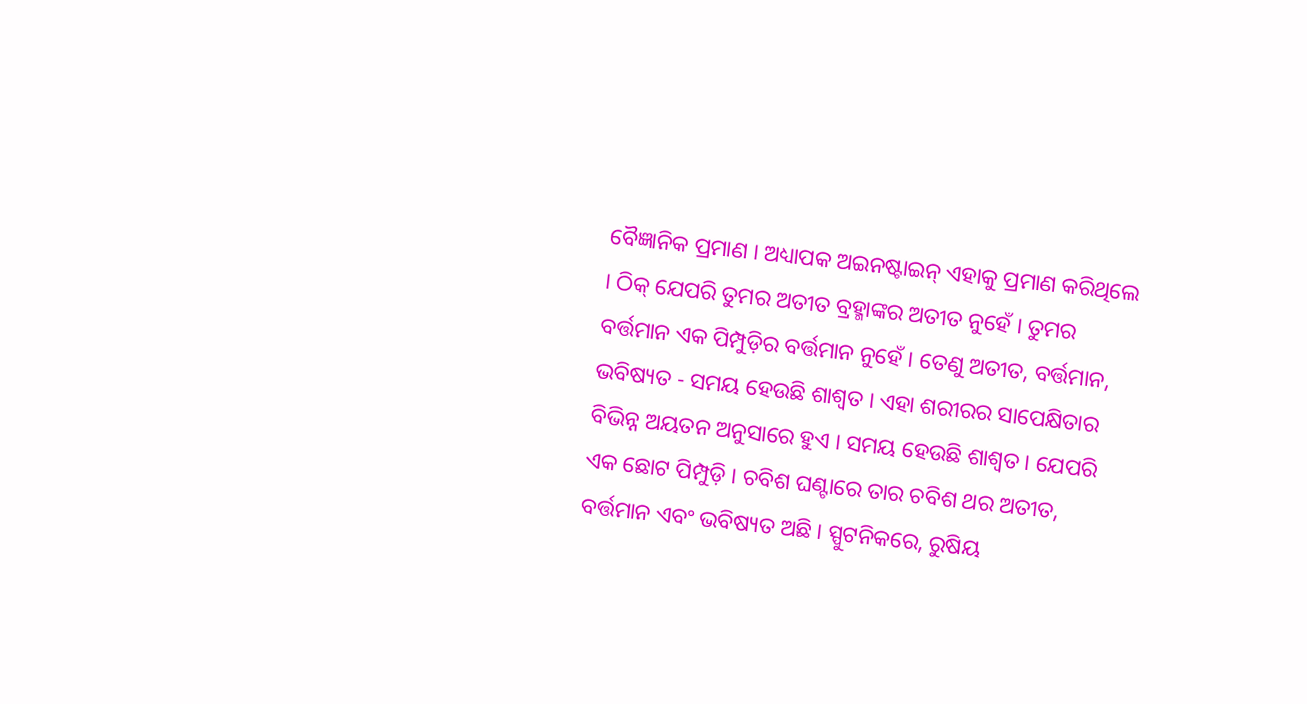ବୈଜ୍ଞାନିକ ପ୍ରମାଣ । ଅଧ୍ୟାପକ ଅଇନଷ୍ଟାଇନ୍ ଏହାକୁ ପ୍ରମାଣ କରିଥିଲେ । ଠିକ୍ ଯେପରି ତୁମର ଅତୀତ ବ୍ରହ୍ମାଙ୍କର ଅତୀତ ନୁହେଁ । ତୁମର ବର୍ତ୍ତମାନ ଏକ ପିମ୍ପୁଡ଼ିର ବର୍ତ୍ତମାନ ନୁହେଁ । ତେଣୁ ଅତୀତ, ବର୍ତ୍ତମାନ, ଭବିଷ୍ୟତ - ସମୟ ହେଉଛି ଶାଶ୍ଵତ । ଏହା ଶରୀରର ସାପେକ୍ଷିତାର ବିଭିନ୍ନ ଅୟତନ ଅନୁସାରେ ହୁଏ । ସମୟ ହେଉଛି ଶାଶ୍ଵତ । ଯେପରି ଏକ ଛୋଟ ପିମ୍ପୁଡ଼ି । ଚବିଶ ଘଣ୍ଟାରେ ତାର ଚବିଶ ଥର ଅତୀତ, ବର୍ତ୍ତମାନ ଏବଂ ଭବିଷ୍ୟତ ଅଛି । ସ୍ପୁଟନିକରେ, ରୁଷିୟ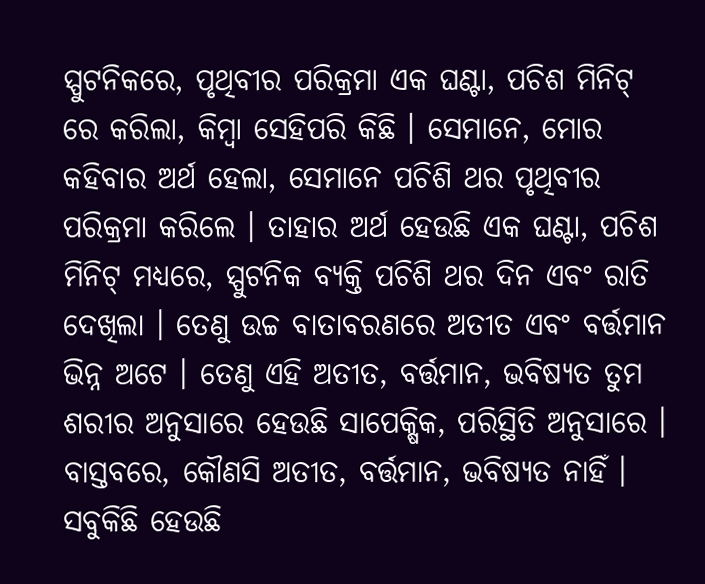ସ୍ପୁଟନିକରେ, ପୃଥିବୀର ପରିକ୍ରମା ଏକ ଘଣ୍ଟା, ପଚିଶ ମିନିଟ୍ ରେ କରିଲା, କିମ୍ଵା ସେହିପରି କିଛି । ସେମାନେ, ମୋର କହିବାର ଅର୍ଥ ହେଲା, ସେମାନେ ପଚିଶି ଥର ପୃଥିବୀର ପରିକ୍ରମା କରିଲେ । ତାହାର ଅର୍ଥ ହେଉଛି ଏକ ଘଣ୍ଟା, ପଚିଶ ମିନିଟ୍ ମଧ୍ୟରେ, ସ୍ପୁଟନିକ ବ୍ୟକ୍ତି ପଚିଶି ଥର ଦିନ ଏବଂ ରାତି ଦେଖିଲା । ତେଣୁ ଉଚ୍ଚ ବାତାବରଣରେ ଅତୀତ ଏବଂ ବର୍ତ୍ତମାନ ଭିନ୍ନ ଅଟେ । ତେଣୁ ଏହି ଅତୀତ, ବର୍ତ୍ତମାନ, ଭବିଷ୍ୟତ ତୁମ ଶରୀର ଅନୁସାରେ ହେଉଛି ସାପେକ୍ଷିକ, ପରିସ୍ଥିତି ଅନୁସାରେ । ବାସ୍ତବରେ, କୌଣସି ଅତୀତ, ବର୍ତ୍ତମାନ, ଭବିଷ୍ୟତ ନାହିଁ । ସବୁକିଛି ହେଉଛି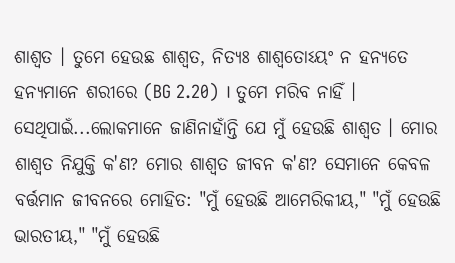ଶାଶ୍ଵତ । ତୁମେ ହେଉଛ ଶାଶ୍ଵତ, ନିତ୍ୟଃ ଶାଶ୍ଵତୋଽୟଂ ନ ହନ୍ୟତେ ହନ୍ୟମାନେ ଶରୀରେ (BG 2.20) । ତୁମେ ମରିବ ନାହିଁ । ସେଥିପାଇଁ...ଲୋକମାନେ ଜାଣିନାହାଁନ୍ତି ଯେ ମୁଁ ହେଉଛି ଶାଶ୍ଵତ । ମୋର ଶାଶ୍ଵତ ନିଯୁକ୍ତି କ'ଣ? ମୋର ଶାଶ୍ଵତ ଜୀବନ କ'ଣ? ସେମାନେ କେବଳ ବର୍ତ୍ତମାନ ଜୀବନରେ ମୋହିତ: "ମୁଁ ହେଉଛି ଆମେରିକୀୟ," "ମୁଁ ହେଉଛି ଭାରତୀୟ," "ମୁଁ ହେଉଛି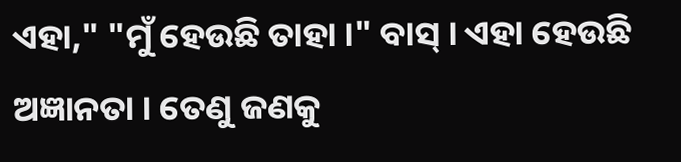ଏହା," "ମୁଁ ହେଉଛି ତାହା ।" ବାସ୍ । ଏହା ହେଉଛି ଅଜ୍ଞାନତା । ତେଣୁ ଜଣକୁ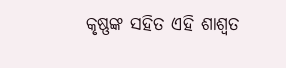କୃଷ୍ଣଙ୍କ ସହିତ ଏହି ଶାଶ୍ଵତ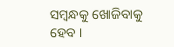ସମ୍ଵନ୍ଧକୁ ଖୋଜିବାକୁ ହେବ ।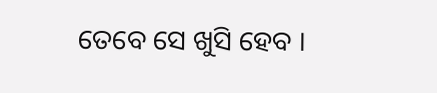ତେବେ ସେ ଖୁସି ହେବ ।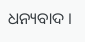ଧନ୍ୟବାଦ ।